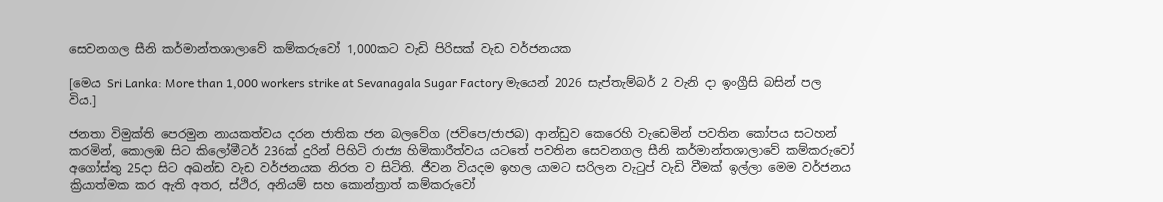සෙවනගල සීනි කර්මාන්තශාලාවේ කම්කරුවෝ 1,000කට වැඩි පිරිසක් වැඩ වර්ජනයක

[මෙය Sri Lanka: More than 1,000 workers strike at Sevanagala Sugar Factory මැයෙන් 2026 සැප්තැම්බර් 2 වැනි දා ඉංග්‍රීසි බසින් පල විය.]

ජනතා විමුක්ති පෙරමුන නායකත්වය දරන ජාතික ජන බලවේග (ජවිපෙ/ජාජබ) ආන්ඩුව කෙරෙහි වැඩෙමින් පවතින කෝපය සටහන් කරමින්, කොලඹ සිට කිලෝමීටර් 236ක් දුරින් පිහිටි රාජ්‍ය හිමිකාරීත්වය යටතේ පවතින සෙවනගල සීනි කර්මාන්තශාලාවේ කම්කරුවෝ අගෝස්තු 25දා සිට අඛන්ඩ වැඩ වර්ජනයක නිරත ව සිටිති. ජීවන වියදම ඉහල යාමට සරිලන වැටුප් වැඩි වීමක් ඉල්ලා මෙම වර්ජනය ක්‍රියාත්මක කර ඇති අතර, ස්ථිර, අනියම් සහ කොන්ත්‍රාත් කම්කරුවෝ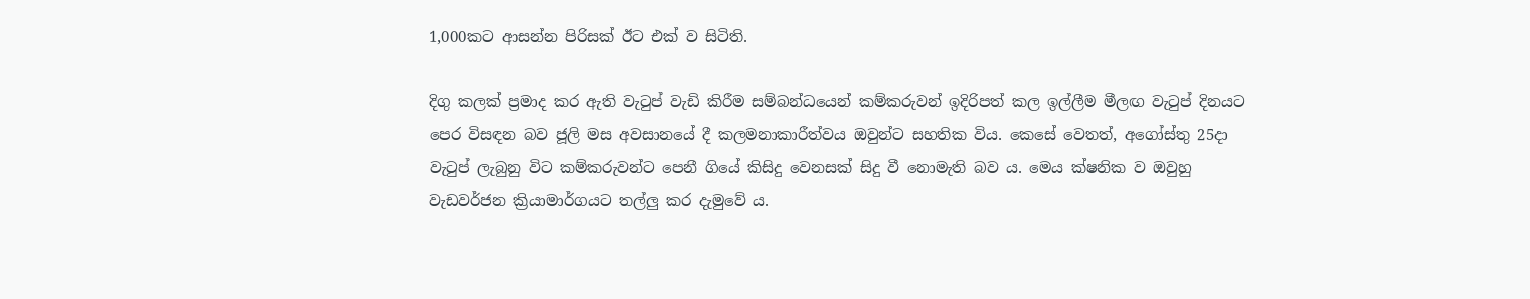1,000කට ආසන්න පිරිසක් ඊට එක් ව සිටිති.

දිගු කලක් ප්‍රමාද කර ඇති වැටුප් වැඩි කිරීම සම්බන්ධයෙන් කම්කරුවන් ඉදිරිපත් කල ඉල්ලීම මීලඟ වැටුප් දිනයට පෙර විසඳන බව ජූලි මස අවසානයේ දී කලමනාකාරීත්වය ඔවුන්ට සහතික විය. කෙසේ වෙතත්, අගෝස්තු 25දා වැටුප් ලැබුනු විට කම්කරුවන්ට පෙනී ගියේ කිසිදු වෙනසක් සිදු වී නොමැති බව ය. මෙය ක්ෂනික ව ඔවුහු වැඩවර්ජන ක්‍රියාමාර්ගයට තල්ලු කර දැමුවේ ය.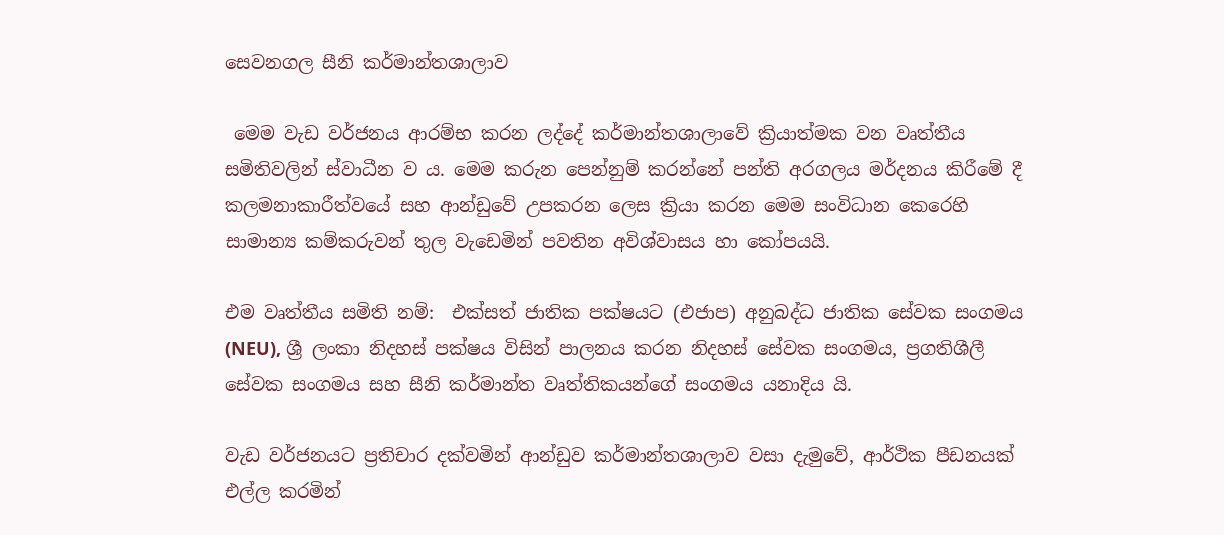සෙවනගල සීනි කර්මාන්තශාලාව

 මෙම වැඩ වර්ජනය ආරම්භ කරන ලද්දේ කර්මාන්තශාලාවේ ක්‍රියාත්මක වන වෘත්තීය සමිතිවලින් ස්වාධීන ව ය. මෙම කරුන පෙන්නුම් කරන්නේ පන්ති අරගලය මර්දනය කිරීමේ දී කලමනාකාරීත්වයේ සහ ආන්ඩුවේ උපකරන ලෙස ක්‍රියා කරන මෙම සංවිධාන කෙරෙහි සාමාන්‍ය කම්කරුවන් තුල වැඩෙමින් පවතින අවිශ්වාසය හා කෝපයයි.

එම වෘත්තීය සමිති නම්:  එක්සත් ජාතික පක්ෂයට (එජාප) අනුබද්ධ ජාතික සේවක සංගමය (NEU), ශ්‍රී ලංකා නිදහස් පක්ෂය විසින් පාලනය කරන නිදහස් සේවක සංගමය, ප්‍රගතිශීලී සේවක සංගමය සහ සීනි කර්මාන්ත වෘත්තිකයන්ගේ සංගමය යනාදිය යි.

වැඩ වර්ජනයට ප්‍රතිචාර දක්වමින් ආන්ඩුව කර්මාන්තශාලාව වසා දැමුවේ, ආර්ථික පීඩනයක් එල්ල කරමින්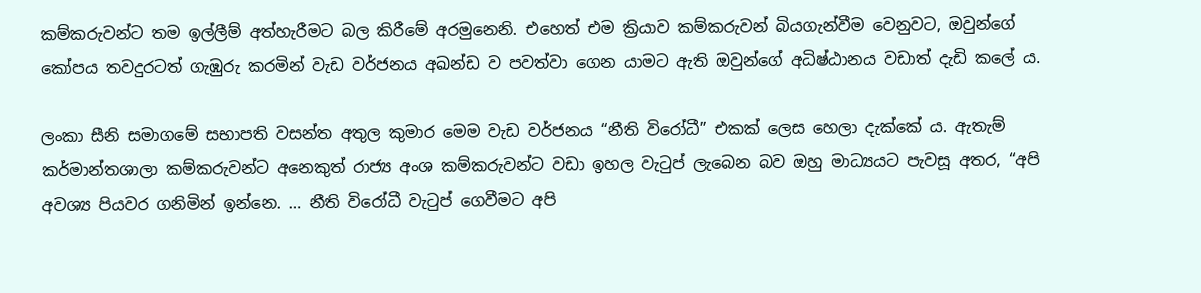කම්කරුවන්ට තම ඉල්ලීම් අත්හැරීමට බල කිරීමේ අරමුනෙනි. එහෙත් එම ක්‍රියාව කම්කරුවන් බියගැන්වීම වෙනුවට, ඔවුන්ගේ කෝපය තවදුරටත් ගැඹුරු කරමින් වැඩ වර්ජනය අඛන්ඩ ව පවත්වා ගෙන යාමට ඇති ඔවුන්ගේ අධිෂ්ඨානය වඩාත් දැඩි කලේ ය.

ලංකා සීනි සමාගමේ සභාපති වසන්ත අතුල කුමාර මෙම වැඩ වර්ජනය “නීති විරෝධී” එකක් ලෙස හෙලා දැක්කේ ය. ඇතැම් කර්මාන්තශාලා කම්කරුවන්ට අනෙකුත් රාජ්‍ය අංශ කම්කරුවන්ට වඩා ඉහල වැටුප් ලැබෙන බව ඔහු මාධ්‍යයට පැවසූ අතර, “අපි අවශ්‍ය පියවර ගනිමින් ඉන්නෙ. … නීති විරෝධී වැටුප් ගෙවීමට අපි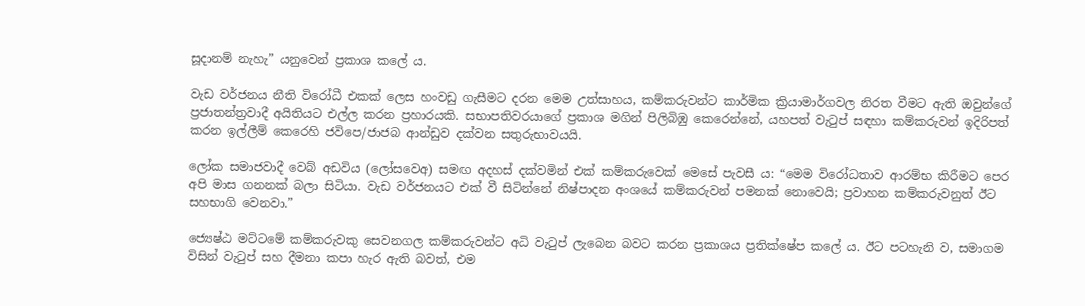සූදානම් නැහැ” යනුවෙන් ප්‍රකාශ කලේ ය.

වැඩ වර්ජනය නීති විරෝධී එකක් ලෙස හංවඩු ගැසීමට දරන මෙම උත්සාහය, කම්කරුවන්ට කාර්මික ක්‍රියාමාර්ගවල නිරත වීමට ඇති ඔවුන්ගේ ප්‍රජාතන්ත්‍රවාදී අයිතියට එල්ල කරන ප්‍රහාරයකි. සභාපතිවරයාගේ ප්‍රකාශ මගින් පිලිබිඹු කෙරෙන්නේ, යහපත් වැටුප් සඳහා කම්කරුවන් ඉදිරිපත් කරන ඉල්ලීම් කෙරෙහි ජවිපෙ/ජාජබ ආන්ඩුව දක්වන සතුරුභාවයයි.

ලෝක සමාජවාදී වෙබ් අඩවිය (ලෝසවෙඅ) සමඟ අදහස් දක්වමින් එක් කම්කරුවෙක් මෙසේ පැවසී ය: “මෙම විරෝධතාව ආරම්භ කිරීමට පෙර අපි මාස ගනනක් බලා සිටියා. වැඩ වර්ජනයට එක් වී සිටින්නේ නිෂ්පාදන අංශයේ කම්කරුවන් පමනක් නොවෙයි; ප්‍රවාහන කම්කරුවනුත් ඊට සහභාගි වෙනවා.”

ජ්‍යෙෂ්ඨ මට්ටමේ කම්කරුවකු සෙවනගල කම්කරුවන්ට අධි වැටුප් ලැබෙන බවට කරන ප්‍රකාශය ප්‍රතික්ෂේප කලේ ය. ඊට පටහැනි ව, සමාගම විසින් වැටුප් සහ දීමනා කපා හැර ඇති බවත්, එම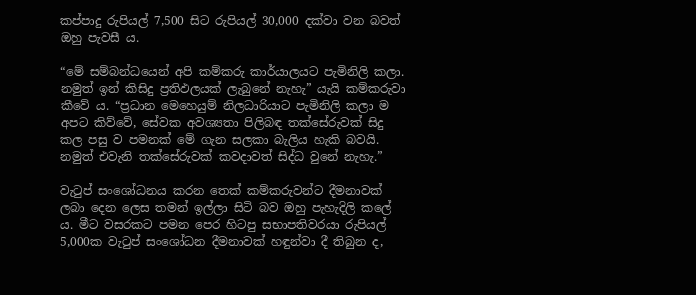කප්පාදු රුපියල් 7,500 සිට රුපියල් 30,000 දක්වා වන බවත් ඔහු පැවසී ය.

“මේ සම්බන්ධයෙන් අපි කම්කරු කාර්යාලයට පැමිනිලි කලා. නමුත් ඉන් කිසිදු ප්‍රතිඵලයක් ලැබුනේ නැහැ” යැයි කම්කරුවා කීවේ ය. “ප්‍රධාන මෙහෙයුම් නිලධාරියාට පැමිනිලි කලා ම අපට කිව්වේ, සේවක අවශ්‍යතා පිලිබඳ තක්සේරුවක් සිදු කල පසු ව පමනක් මේ ගැන සලකා බැලිය හැකි බවයි. නමුත් එවැනි තක්සේරුවක් කවදාවත් සිද්ධ වුනේ නැහැ.”

වැටුප් සංශෝධනය කරන තෙක් කම්කරුවන්ට දීමනාවක් ලබා දෙන ලෙස තමන් ඉල්ලා සිටි බව ඔහු පැහැදිලි කලේ ය. මීට වසරකට පමන පෙර හිටපු සභාපතිවරයා රුපියල් 5,000ක වැටුප් සංශෝධන දීමනාවක් හඳුන්වා දී තිබුන ද,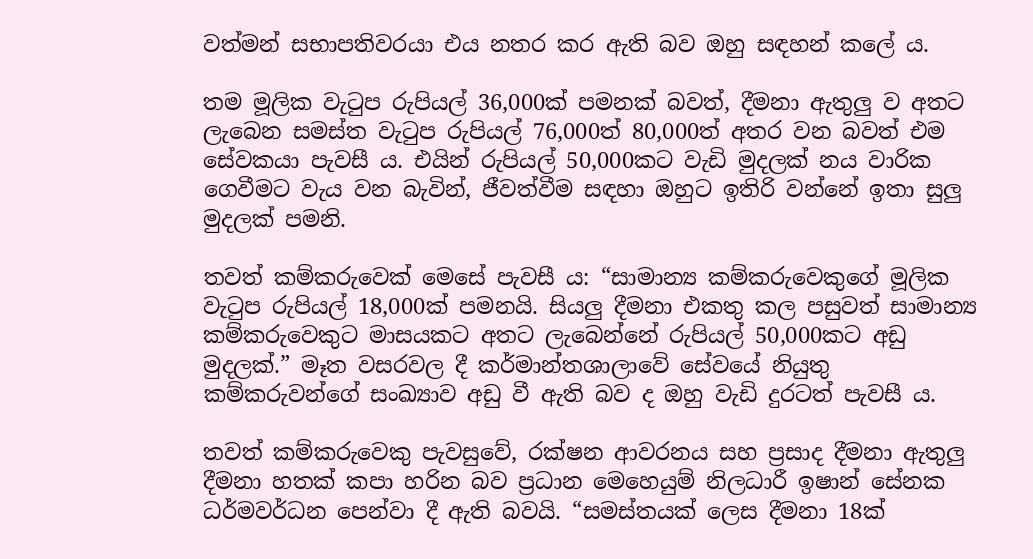වත්මන් සභාපතිවරයා එය නතර කර ඇති බව ඔහු සඳහන් කලේ ය.

තම මූලික වැටුප රුපියල් 36,000ක් පමනක් බවත්, දීමනා ඇතුලු ව අතට ලැබෙන සමස්ත වැටුප රුපියල් 76,000ත් 80,000ත් අතර වන බවත් එම සේවකයා පැවසී ය. එයින් රුපියල් 50,000කට වැඩි මුදලක් නය වාරික ගෙවීමට වැය වන බැවින්, ජීවත්වීම සඳහා ඔහුට ඉතිරි වන්නේ ඉතා සුලු මුදලක් පමනි.

තවත් කම්කරුවෙක් මෙසේ පැවසී ය: “සාමාන්‍ය කම්කරුවෙකුගේ මූලික වැටුප රුපියල් 18,000ක් පමනයි. සියලු දීමනා එකතු කල පසුවත් සාමාන්‍ය කම්කරුවෙකුට මාසයකට අතට ලැබෙන්නේ රුපියල් 50,000කට අඩු මුදලක්.” මෑත වසරවල දී කර්මාන්තශාලාවේ සේවයේ නියුතු කම්කරුවන්ගේ සංඛ්‍යාව අඩු වී ඇති බව ද ඔහු වැඩි දුරටත් පැවසී ය.

තවත් කම්කරුවෙකු පැවසුවේ, රක්ෂන ආවරනය සහ ප්‍රසාද දීමනා ඇතුලු දීමනා හතක් කපා හරින බව ප්‍රධාන මෙහෙයුම් නිලධාරී ඉෂාන් සේනක ධර්මවර්ධන පෙන්වා දී ඇති බවයි. “සමස්තයක් ලෙස දීමනා 18ක්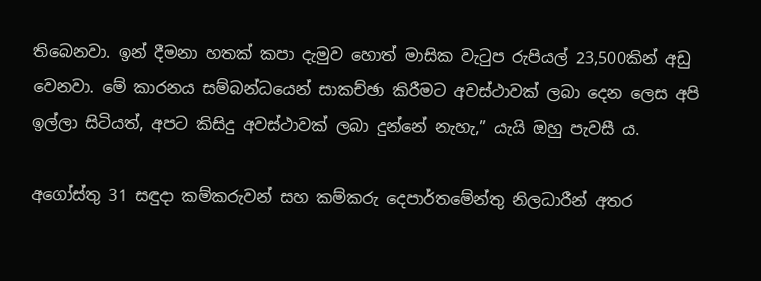තිබෙනවා. ඉන් දීමනා හතක් කපා දැමුව හොත් මාසික වැටුප රුපියල් 23,500කින් අඩු වෙනවා. මේ කාරනය සම්බන්ධයෙන් සාකච්ඡා කිරීමට අවස්ථාවක් ලබා දෙන ලෙස අපි ඉල්ලා සිටියත්, අපට කිසිදු අවස්ථාවක් ලබා දුන්නේ නැහැ,” යැයි ඔහු පැවසී ය.

අගෝස්තු 31 සඳුදා කම්කරුවන් සහ කම්කරු දෙපාර්තමේන්තු නිලධාරීන් අතර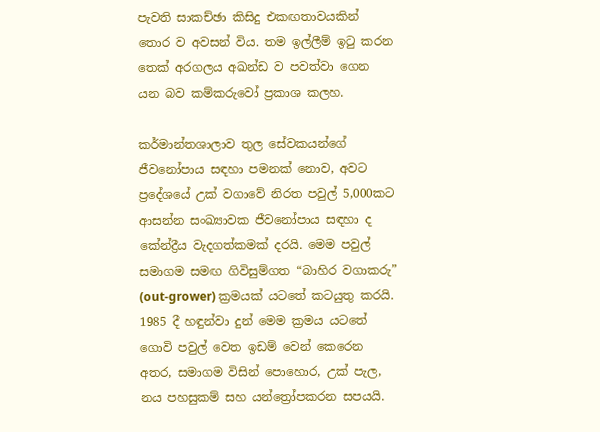පැවති සාකච්ඡා කිසිදු එකඟතාවයකින් තොර ව අවසන් විය. තම ඉල්ලීම් ඉටු කරන තෙක් අරගලය අඛන්ඩ ව පවත්වා ගෙන යන බව කම්කරුවෝ ප්‍රකාශ කලහ.

කර්මාන්තශාලාව තුල සේවකයන්ගේ ජීවනෝපාය සඳහා පමනක් නොව, අවට ප්‍රදේශයේ උක් වගාවේ නිරත පවුල් 5,000කට ආසන්න සංඛ්‍යාවක ජීවනෝපාය සඳහා ද කේන්ද්‍රීය වැදගත්කමක් දරයි. මෙම පවුල් සමාගම සමඟ ගිවිසුම්ගත “බාහිර වගාකරු” (out-grower) ක්‍රමයක් යටතේ කටයුතු කරයි. 1985 දී හඳුන්වා දුන් මෙම ක්‍රමය යටතේ ගොවි පවුල් වෙත ඉඩම් වෙන් කෙරෙන අතර, සමාගම විසින් පොහොර, උක් පැල, නය පහසුකම් සහ යන්ත්‍රෝපකරන සපයයි.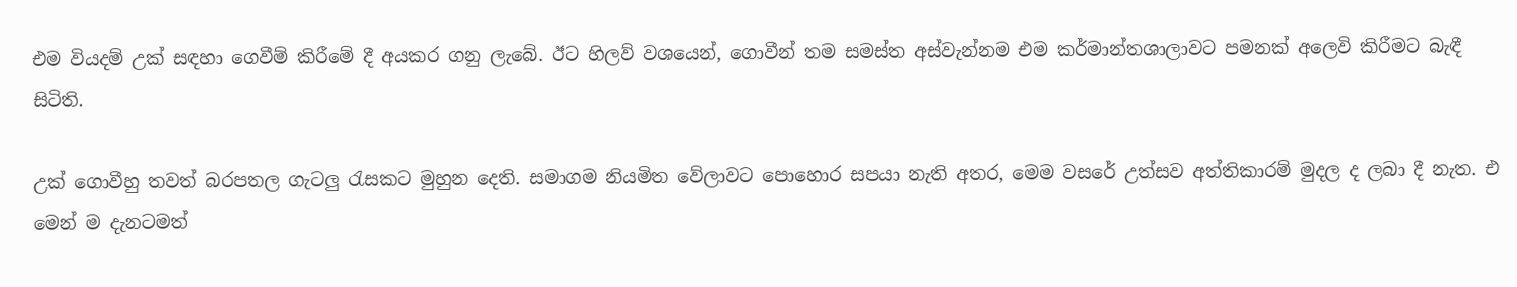එම වියදම් උක් සඳහා ගෙවීම් කිරීමේ දී අයකර ගනු ලැබේ. ඊට හිලව් වශයෙන්, ගොවීන් තම සමස්ත අස්වැන්නම එම කර්මාන්තශාලාවට පමනක් අලෙවි කිරීමට බැඳී සිටිති.

උක් ගොවීහු තවත් බරපතල ගැටලු රැසකට මුහුන දෙති. සමාගම නියමිත වේලාවට පොහොර සපයා නැති අතර, මෙම වසරේ උත්සව අත්තිකාරම් මුදල ද ලබා දී නැත. එ මෙන් ම දැනටමත්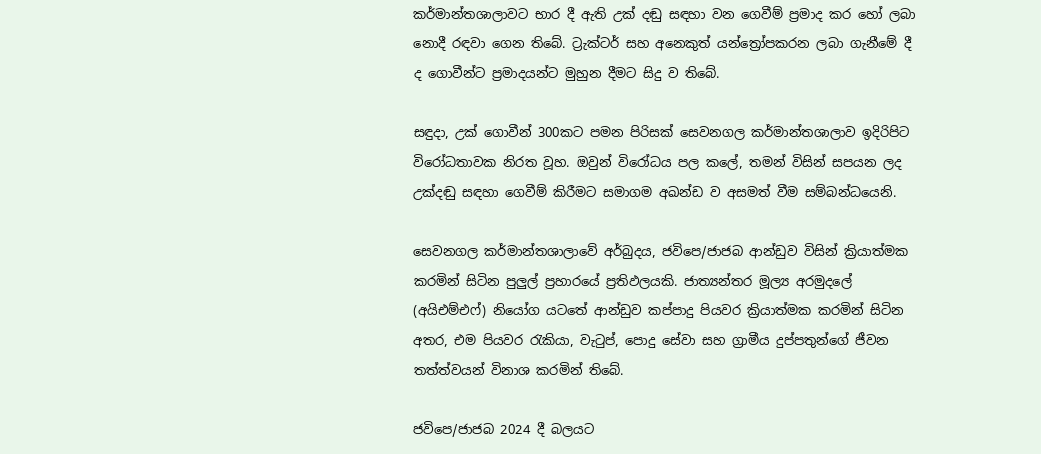කර්මාන්තශාලාවට භාර දී ඇති උක් දඬු සඳහා වන ගෙවීම් ප්‍රමාද කර හෝ ලබා නොදී රඳවා ගෙන තිබේ. ට්‍රැක්ටර් සහ අනෙකුත් යන්ත්‍රෝපකරන ලබා ගැනීමේ දී ද ගොවීන්ට ප්‍රමාදයන්ට මුහුන දීමට සිදු ව තිබේ.

සඳුදා, උක් ගොවීන් 300කට පමන පිරිසක් සෙවනගල කර්මාන්තශාලාව ඉදිරිපිට විරෝධතාවක නිරත වූහ. ඔවුන් විරෝධය පල කලේ, තමන් විසින් සපයන ලද උක්දඬු සඳහා ගෙවීම් කිරීමට සමාගම අඛන්ඩ ව අසමත් වීම සම්බන්ධයෙනි.

සෙවනගල කර්මාන්තශාලාවේ අර්බුදය, ජවිපෙ/ජාජබ ආන්ඩුව විසින් ක්‍රියාත්මක කරමින් සිටින පුලුල් ප්‍රහාරයේ ප්‍රතිඵලයකි. ජාත්‍යන්තර මූල්‍ය අරමුදලේ (අයිඑම්එෆ්) නියෝග යටතේ ආන්ඩුව කප්පාදු පියවර ක්‍රියාත්මක කරමින් සිටින අතර, එම පියවර රැකියා, වැටුප්, පොදු සේවා සහ ග්‍රාමීය දුප්පතුන්ගේ ජීවන තත්ත්වයන් විනාශ කරමින් තිබේ.

ජවිප‌ෙ/ජාජබ 2024 දී බලයට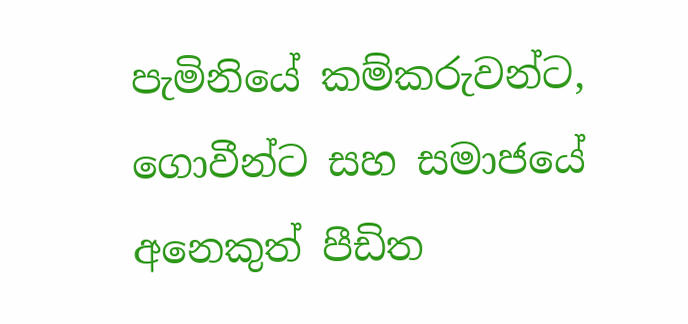පැමිනියේ කම්කරුවන්ට, ගොවීන්ට සහ සමාජයේ අනෙකුත් පීඩිත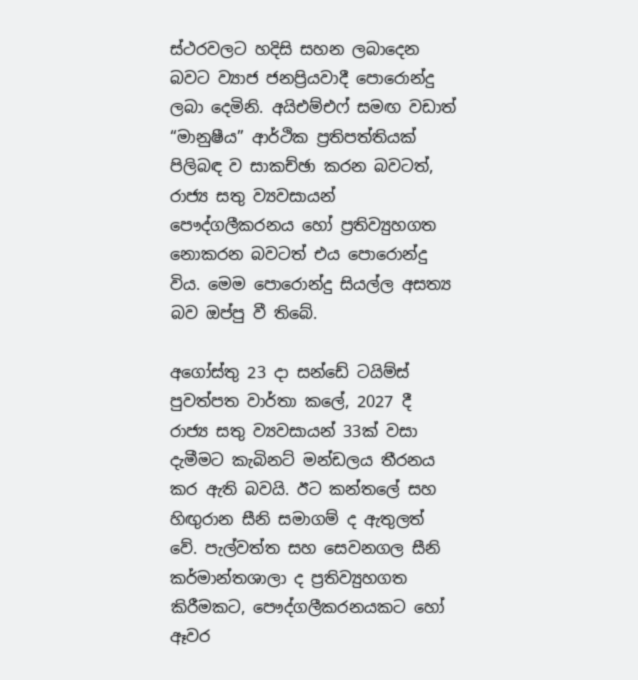ස්ථරවලට හදිසි සහන ලබාදෙන බවට ව්‍යාජ ජනප්‍රියවාදී පොරොන්දු ලබා දෙමිනි. අයිඑම්එෆ් සමඟ වඩාත් “මානුෂීය” ආර්ථික ප්‍රතිපත්තියක් පිලිබඳ ව සාකච්ඡා කරන බවටත්, රාජ්‍ය සතු ව්‍යවසායන් පෞද්ගලීකරනය හෝ ප්‍රතිව්‍යුහගත නොකරන බවටත් එය පොරොන්දු විය. මෙම පොරොන්දු සියල්ල අසත්‍ය බව ඔප්පු වී තිබේ.

අගෝස්තු 23 දා සන්ඩේ ටයිම්ස් පුවත්පත වාර්තා කලේ, 2027 දී රාජ්‍ය සතු ව්‍යවසායන් 33ක් වසා දැමීමට කැබිනට් මන්ඩලය තීරනය කර ඇති බවයි. ඊට කන්තලේ සහ හිඟුරාන සීනි සමාගම් ද ඇතුලත් වේ. පැල්වත්ත සහ සෙවනගල සීනි කර්මාන්තශාලා ද ප්‍රතිව්‍යුහගත කිරීමකට, පෞද්ගලීකරනයකට හෝ ඈවර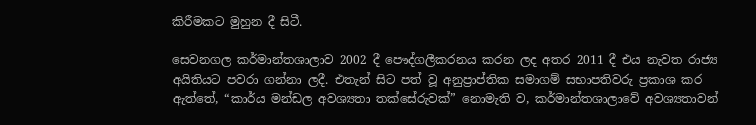කිරීමකට මුහුන දී සිටී.

සෙවනගල කර්මාන්තශාලාව 2002 දී පෞද්ගලීකරනය කරන ලද අතර 2011 දී එය නැවත රාජ්‍ය අයිතියට පවරා ගන්නා ලදී. එතැන් සිට පත් වූ අනුප්‍රාප්තික සමාගම් සභාපතිවරු ප්‍රකාශ කර ඇත්තේ, “කාර්ය මන්ඩල අවශ්‍යතා තක්සේරුවක්” නොමැති ව, කර්මාන්තශාලාවේ අවශ්‍යතාවන්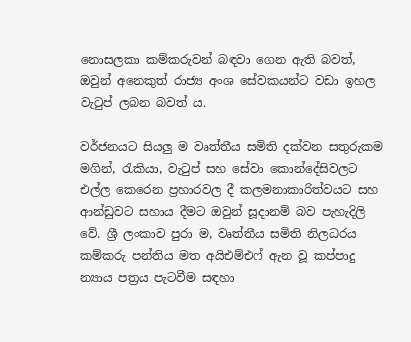නොසලකා කම්කරුවන් බඳවා ගෙන ඇති බවත්, ඔවුන් අනෙකුත් රාජ්‍ය අංශ සේවකයන්ට වඩා ඉහල වැටුප් ලබන බවත්‍ ය.

වර්ජනයට සියලු ම වෘත්තීය සමිති දක්වන සතුරුකම මගින්, රැකියා, වැටුප් සහ සේවා කොන්දේසිවලට එල්ල කෙරෙන ප්‍රහාරවල දී කලමනාකාරිත්වයට සහ ආන්ඩුවට සහාය දීමට ඔවුන් සූදානම් බව පැහැදිලි වේ. ශ්‍රී ලංකාව පුරා ම, වෘත්තීය සමිති නිලධරය කම්කරු පන්තිය මත අයිඑම්එෆ් ඇන වූ කප්පාදු න්‍යාය පත්‍රය පැටවීම සඳහා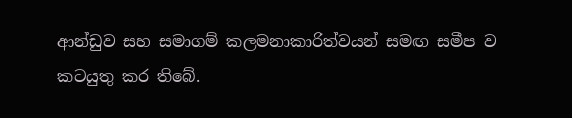ආන්ඩුව සහ සමාගම් කලමනාකාරිත්වයන් සමඟ සමීප ව කටයුතු කර තිබේ.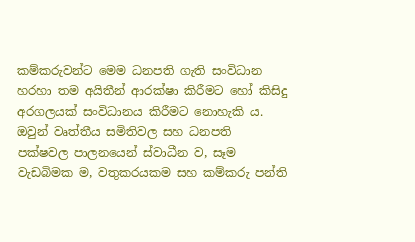කම්කරුවන්ට මෙම ධනපති ගැති සංවිධාන හරහා තම අයිතීන් ආරක්ෂා කිරීමට හෝ කිසිදු අරගලයක් සංවිධානය කිරීමට නොහැකි ය. ඔවුන් වෘත්තීය සමිතිවල සහ ධනපති පක්ෂවල පාලනයෙන් ස්වාධීන ව, සෑම වැඩබිමක ම, වතුකරයකම සහ කම්කරු පන්ති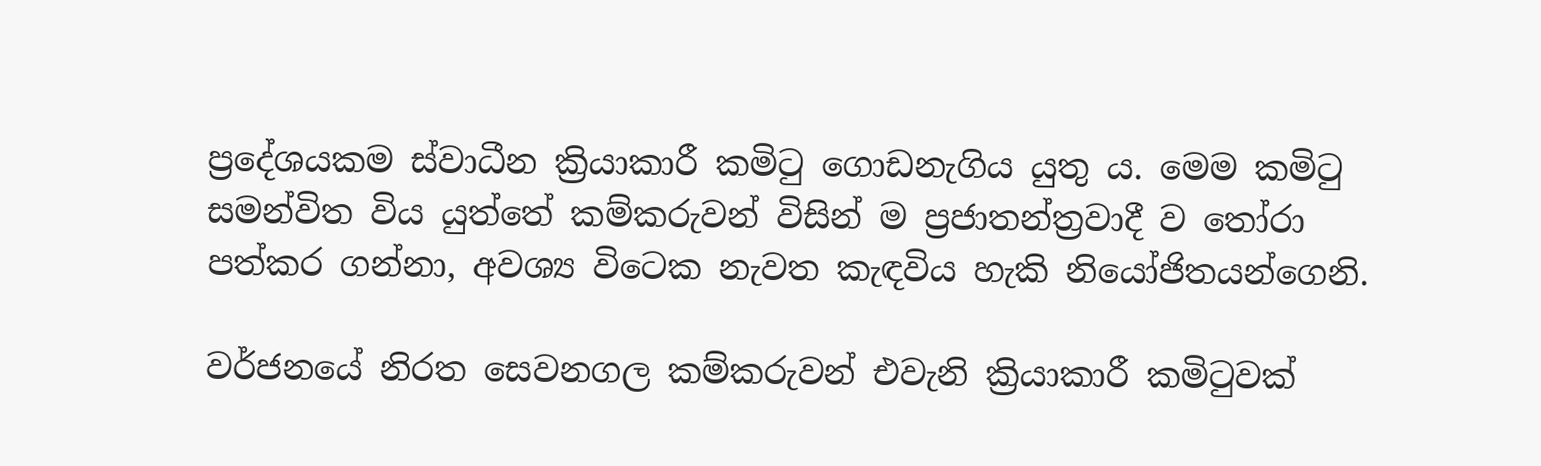ප්‍රදේශයකම ස්වාධීන ක්‍රියාකාරී කමිටු ගොඩනැගිය යුතු ය. මෙම කමිටු සමන්විත විය යුත්තේ කම්කරුවන් විසින් ම ප්‍රජාතන්ත්‍රවාදී ව තෝරා පත්කර ගන්නා, අවශ්‍ය විටෙක නැවත කැඳවිය හැකි නියෝජිතයන්ගෙනි.

වර්ජනයේ නිරත සෙවනගල කම්කරුවන් එවැනි ක්‍රියාකාරී කමිටුවක්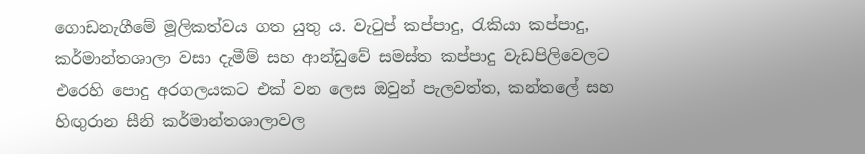ගොඩනැගීමේ මූලිකත්වය ගත යුතු ය. වැටුප් කප්පාදු, රැකියා කප්පාදු, කර්මාන්තශාලා වසා දැමීම් සහ ආන්ඩුවේ සමස්ත කප්පාදු වැඩපිලිවෙලට එරෙහි පොදු අරගලයකට එක් වන ලෙස ඔවුන් පැලවත්ත, කන්තලේ සහ හිඟුරාන සීනි කර්මාන්තශාලාවල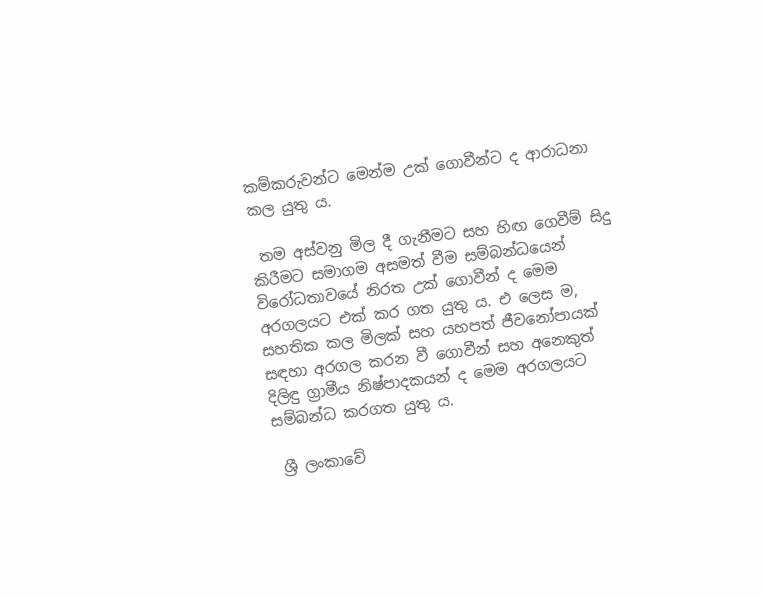කම්කරුවන්ට මෙන්ම උක් ගොවීන්ට ද ආරාධනා කල යුතු ය.

 තම අස්වනු මිල දී ගැනීමට සහ හිඟ ගෙවීම් සිදු කිරීමට සමාගම අසමත් වීම සම්බන්ධයෙන් විරෝධතාවයේ නිරත උක් ගොවීන් ද මෙම අරගලයට එක් කර ගත යුතු ය. එ ලෙස ම, සහතික කල මිලක් සහ යහපත් ජීවනෝපායක් සඳහා අරගල කරන වී ගොවීන් සහ අනෙකුත් දිලිඳු ග්‍රාමීය නිෂ්පාදකයන් ද මෙම අරගලයට සම්බන්ධ කරගත යුතු ය.

 ශ්‍රී ලංකාවේ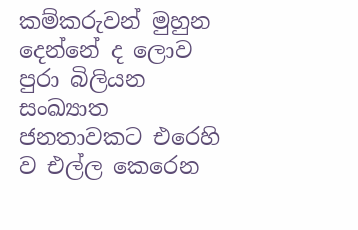කම්කරුවන් මුහුන දෙන්නේ ද ලොව පුරා බිලියන සංඛ්‍යාත ජනතාවකට එරෙහි ව එල්ල කෙරෙන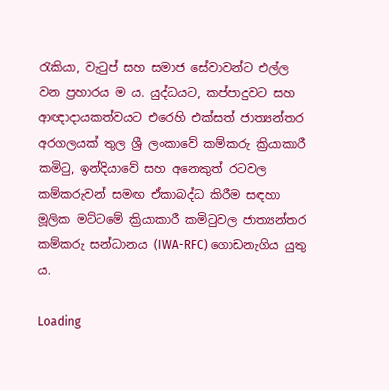රැකියා, වැටුප් සහ සමාජ සේවාවන්ට එල්ල වන ප්‍රහාරය ම ය. යුද්ධයට, කප්පාදුවට සහ ආඥාදායකත්වයට එරෙහි එක්සත් ජාත්‍යන්තර අරගලයක් තුල ශ්‍රී ලංකාවේ කම්කරු ක්‍රියාකාරී කමිටු, ඉන්දියාවේ සහ අනෙකුත් රටවල කම්කරුවන් සමඟ ඒකාබද්ධ කිරීම සඳහා මූලික මට්ටමේ ක්‍රියාකාරී කමිටුවල ජාත්‍යන්තර කම්කරු සන්ධානය (IWA-RFC) ගොඩනැගිය යුතු ය.

Loading